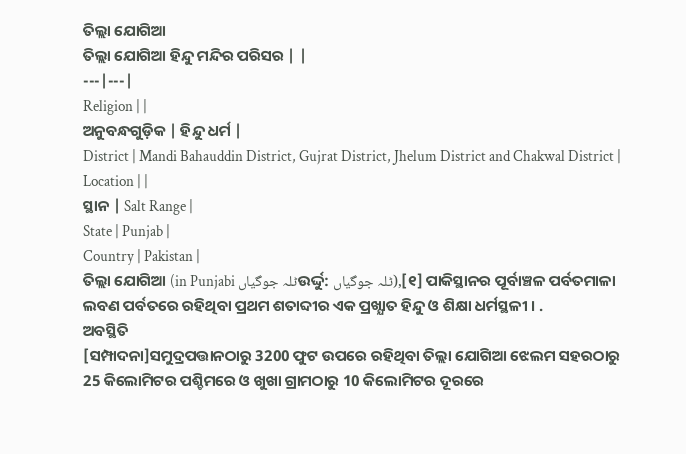ତିଲ୍ଲା ଯୋଗିଆ
ତିଲ୍ଲା ଯୋଗିଆ ହିନ୍ଦୁ ମନ୍ଦିର ପରିସର | |
---|---|
Religion | |
ଅନୁବନ୍ଧଗୁଡ଼ିକ | ହିନ୍ଦୁ ଧର୍ମ |
District | Mandi Bahauddin District, Gujrat District, Jhelum District and Chakwal District |
Location | |
ସ୍ଥାନ | Salt Range |
State | Punjab |
Country | Pakistan |
ତିଲ୍ଲା ଯୋଗିଆ (in Punjabi ٹلہ جوگیاںଉର୍ଦ୍ଦୁ: ٹلہ جوگیاں),[୧] ପାକିସ୍ଥାନର ପୂର୍ବାଞ୍ଚଳ ପର୍ବତମାଳା ଲବଣ ପର୍ବତରେ ରହିଥିବା ପ୍ରଥମ ଶତାବ୍ଦୀର ଏକ ପ୍ରଖ୍ଯାତ ହିନ୍ଦୁ ଓ ଶିକ୍ଷା ଧର୍ମସ୍ଥଳୀ । .
ଅବସ୍ଥିତି
[ସମ୍ପାଦନା]ସମୁଦ୍ରପତ୍ତାନଠାରୁ 3200 ଫୁଟ ଉପରେ ରହିଥିବା ତିଲ୍ଲା ଯୋଗିଆ ଝେଲମ ସହରଠାରୁ 25 କିଲୋମିଟର ପଶ୍ଚିମରେ ଓ ଖୁଖା ଗ୍ରାମଠାରୁ 10 କିଲୋମିଟର ଦୂରରେ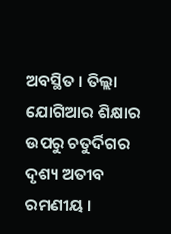ଅବସ୍ଥିତ । ତିଲ୍ଲା ଯୋଗିଆର ଶିକ୍ଷାର ଉପରୁ ଚତୁର୍ଦିଗର ଦୃଶ୍ୟ ଅତୀବ ରମଣୀୟ ।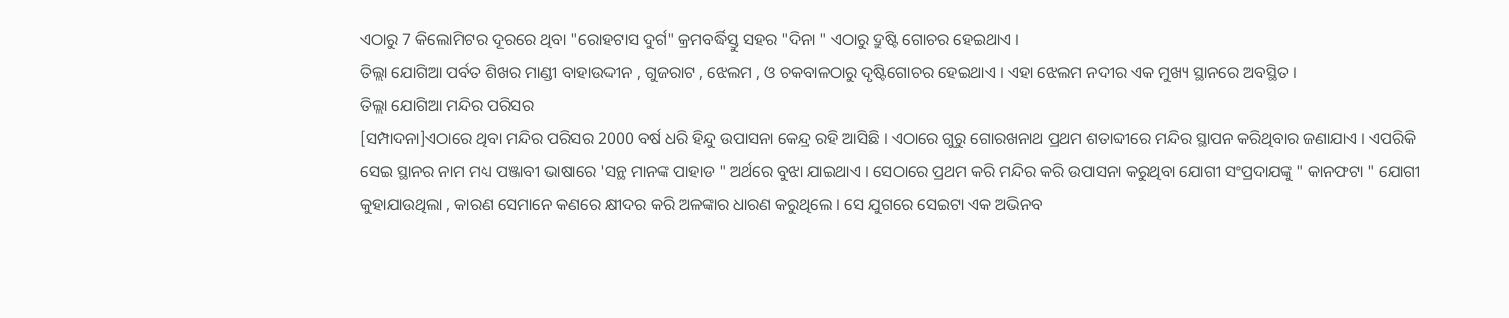ଏଠାରୁ 7 କିଲୋମିଟର ଦୂରରେ ଥିବା "ରୋହଟାସ ଦୁର୍ଗ" କ୍ରମବର୍ଦ୍ଧିସ୍ତୁ ସହର "ଦିନା " ଏଠାରୁ ଦ୍ରୁଷ୍ଟି ଗୋଚର ହେଇଥାଏ ।
ତିଲ୍ଲା ଯୋଗିଆ ପର୍ବତ ଶିଖର ମାଣ୍ଡୀ ବାହାଉଦ୍ଦୀନ , ଗୁଜରାଟ , ଝେଲମ , ଓ ଚକବାଳଠାରୁ ଦୃଷ୍ଟିଗୋଚର ହେଇଥାଏ । ଏହା ଝେଲମ ନଦୀର ଏକ ମୁଖ୍ୟ ସ୍ଥାନରେ ଅବସ୍ଥିତ ।
ତିଲ୍ଲା ଯୋଗିଆ ମନ୍ଦିର ପରିସର
[ସମ୍ପାଦନା]ଏଠାରେ ଥିବା ମନ୍ଦିର ପରିସର 2000 ବର୍ଷ ଧରି ହିନ୍ଦୁ ଉପାସନା କେନ୍ଦ୍ର ରହି ଆସିଛି । ଏଠାରେ ଗୁରୁ ଗୋରଖନାଥ ପ୍ରଥମ ଶତାବ୍ଦୀରେ ମନ୍ଦିର ସ୍ଥାପନ କରିଥିବାର ଜଣାଯାଏ । ଏପରିକି ସେଇ ସ୍ଥାନର ନାମ ମଧ୍ୟ ପଞ୍ଜାବୀ ଭାଷାରେ 'ସନ୍ଥ ମାନଙ୍କ ପାହାଡ " ଅର୍ଥରେ ବୁଝା ଯାଇଥାଏ । ସେଠାରେ ପ୍ରଥମ କରି ମନ୍ଦିର କରି ଉପାସନା କରୁଥିବା ଯୋଗୀ ସଂପ୍ରଦାଯଙ୍କୁ " କାନଫଟା " ଯୋଗୀ କୁହାଯାଉଥିଲା , କାରଣ ସେମାନେ କଣରେ କ୍ଷୀଦର କରି ଅଳଙ୍କାର ଧାରଣ କରୁଥିଲେ । ସେ ଯୁଗରେ ସେଇଟା ଏକ ଅଭିନବ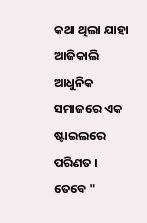କଥା ଥିଲା ଯାହା ଆଜିକାଲି ଆଧୁନିକ ସମାଜରେ ଏକ ଷ୍ଟାଇଲରେ ପରିଣତ । ତେବେ "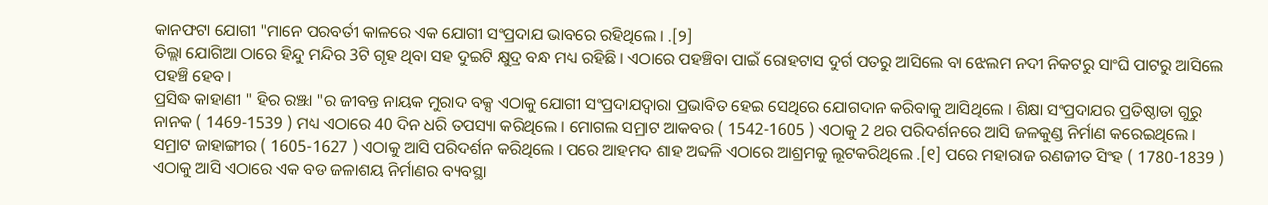କାନଫଟା ଯୋଗୀ "ମାନେ ପରବର୍ତୀ କାଳରେ ଏକ ଯୋଗୀ ସଂପ୍ରଦାଯ ଭାବରେ ରହିଥିଲେ । .[୨]
ତିଲ୍ଲା ଯୋଗିଆ ଠାରେ ହିନ୍ଦୁ ମନ୍ଦିର 3ଟି ଗୃହ ଥିବା ସହ ଦୁଇଟି କ୍ଷୁଦ୍ର ବନ୍ଧ ମଧ୍ୟ ରହିଛି । ଏଠାରେ ପହଞ୍ଚିବା ପାଇଁ ରୋହଟାସ ଦୁର୍ଗ ପତରୁ ଆସିଲେ ବା ଝେଲମ ନଦୀ ନିକଟରୁ ସାଂଘି ପାଟରୁ ଆସିଲେ ପହଞ୍ଚି ହେବ ।
ପ୍ରସିଦ୍ଧ କାହାଣୀ " ହିର ରଞ୍ଝା "ର ଜୀବନ୍ତ ନାୟକ ମୁରାଦ ବକ୍ସ ଏଠାକୁ ଯୋଗୀ ସଂପ୍ରଦାଯଦ୍ୱାରା ପ୍ରଭାବିତ ହେଇ ସେଥିରେ ଯୋଗଦାନ କରିବାକୁ ଆସିଥିଲେ । ଶିକ୍ଷା ସଂପ୍ରଦାଯର ପ୍ରତିଷ୍ଠାତା ଗୁରୁ ନାନକ ( 1469-1539 ) ମଧ୍ୟ ଏଠାରେ 40 ଦିନ ଧରି ତପସ୍ୟା କରିଥିଲେ । ମୋଗଲ ସମ୍ରାଟ ଆକବର ( 1542-1605 ) ଏଠାକୁ 2 ଥର ପରିଦର୍ଶନରେ ଆସି ଜଳକୁଣ୍ଡ ନିର୍ମାଣ କରେଇଥିଲେ । ସମ୍ରାଟ ଜାହାଙ୍ଗୀର ( 1605-1627 ) ଏଠାକୁ ଆସି ପରିଦର୍ଶନ କରିଥିଲେ । ପରେ ଆହମଦ ଶାହ ଅବ୍ଦଳି ଏଠାରେ ଆଶ୍ରମକୁ ଲୂଟକରିଥିଲେ .[୧] ପରେ ମହାରାଜ ରଣଜୀତ ସିଂହ ( 1780-1839 ) ଏଠାକୁ ଆସି ଏଠାରେ ଏକ ବଡ ଜଳାଶୟ ନିର୍ମାଣର ବ୍ୟବସ୍ଥା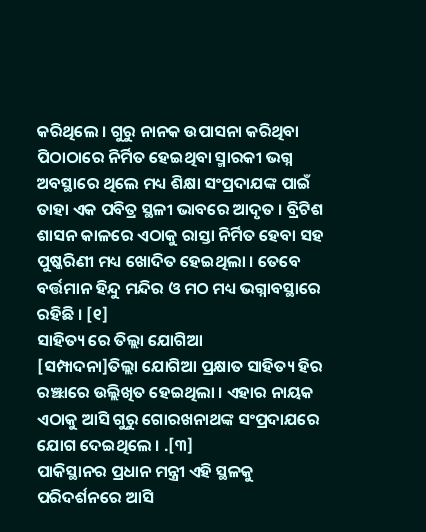କରିଥିଲେ । ଗୁରୁ ନାନକ ଉପାସନା କରିଥିବା ପିଠାଠାରେ ନିର୍ମିତ ହେଇଥିବା ସ୍ମାରକୀ ଭଗ୍ନ ଅବସ୍ଥାରେ ଥିଲେ ମଧ୍ୟ ଶିକ୍ଷା ସଂପ୍ରଦାଯଙ୍କ ପାଇଁ ତାହା ଏକ ପବିତ୍ର ସ୍ଥଳୀ ଭାବରେ ଆଦୃତ । ବ୍ରିଟିଶ ଶାସନ କାଳରେ ଏଠାକୁ ରାସ୍ତା ନିର୍ମିତ ହେବା ସହ ପୁଷ୍କରିଣୀ ମଧ୍ୟ ଖୋଦିତ ହେଇଥିଲା । ତେବେ ବର୍ତ୍ତମାନ ହିନ୍ଦୁ ମନ୍ଦିର ଓ ମଠ ମଧ୍ୟ ଭଗ୍ନାବସ୍ଥାରେ ରହିଛି । [୧]
ସାହିତ୍ୟ ରେ ତିଲ୍ଲା ଯୋଗିଆ
[ସମ୍ପାଦନା]ତିଲ୍ଲା ଯୋଗିଆ ପ୍ରକ୍ଷାତ ସାହିତ୍ୟ ହିର ରଞ୍ଝାରେ ଉଲ୍ଲିଖିତ ହେଇଥିଲା । ଏହାର ନାୟକ ଏଠାକୁ ଆସି ଗୁରୁ ଗୋରଖନାଥଙ୍କ ସଂପ୍ରଦାଯରେ ଯୋଗ ଦେଇଥିଲେ । .[୩]
ପାକିସ୍ଥାନର ପ୍ରଧାନ ମନ୍ତ୍ରୀ ଏହି ସ୍ଥଳକୁ ପରିଦର୍ଶନରେ ଆସି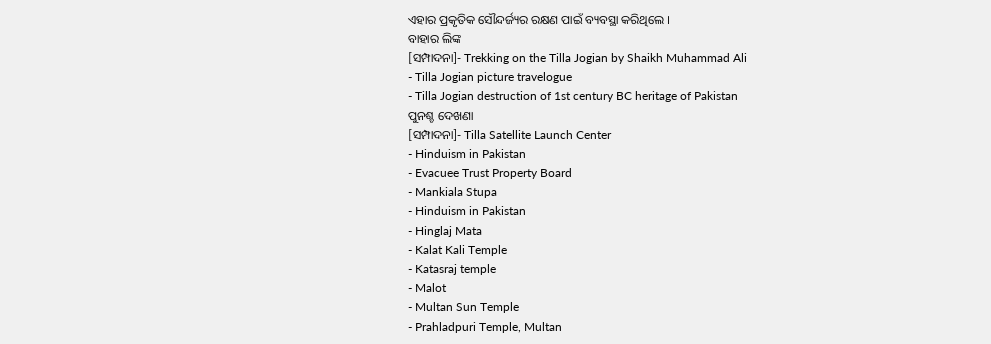ଏହାର ପ୍ରକୃତିକ ସୌନ୍ଦର୍ଜ୍ୟର ରକ୍ଷଣ ପାଇଁ ବ୍ୟବସ୍ଥା କରିଥିଲେ ।
ବାହାର ଲିଙ୍କ
[ସମ୍ପାଦନା]- Trekking on the Tilla Jogian by Shaikh Muhammad Ali
- Tilla Jogian picture travelogue
- Tilla Jogian destruction of 1st century BC heritage of Pakistan
ପୁନଶ୍ଚ ଦେଖଣା
[ସମ୍ପାଦନା]- Tilla Satellite Launch Center
- Hinduism in Pakistan
- Evacuee Trust Property Board
- Mankiala Stupa
- Hinduism in Pakistan
- Hinglaj Mata
- Kalat Kali Temple
- Katasraj temple
- Malot
- Multan Sun Temple
- Prahladpuri Temple, Multan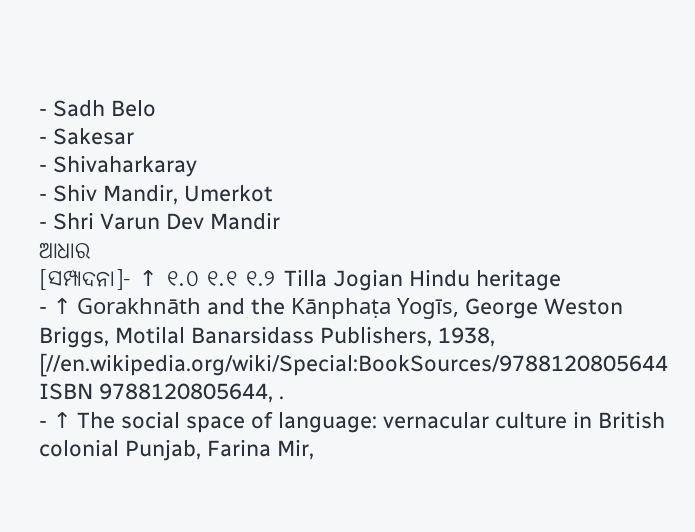- Sadh Belo
- Sakesar
- Shivaharkaray
- Shiv Mandir, Umerkot
- Shri Varun Dev Mandir
ଆଧାର
[ସମ୍ପାଦନା]- ↑ ୧.୦ ୧.୧ ୧.୨ Tilla Jogian Hindu heritage
- ↑ Gorakhnāth and the Kānphaṭa Yogīs, George Weston Briggs, Motilal Banarsidass Publishers, 1938, [//en.wikipedia.org/wiki/Special:BookSources/9788120805644 ISBN 9788120805644, .
- ↑ The social space of language: vernacular culture in British colonial Punjab, Farina Mir,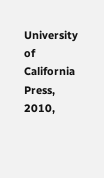University of California Press, 2010,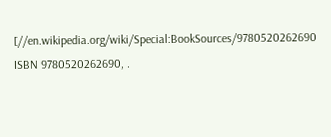[//en.wikipedia.org/wiki/Special:BookSources/9780520262690 ISBN 9780520262690, .